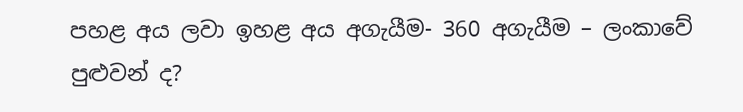පහළ අය ලවා ඉහළ අය අගැයීම- 360 අගැයීම – ලංකාවේ පුළුවන් ද?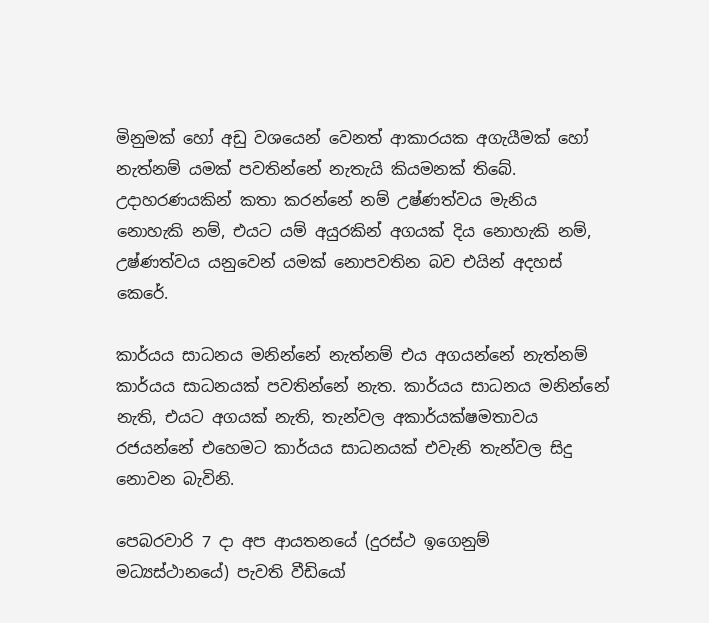මිනුමක් හෝ අඩු වශයෙන් වෙනත් ආකාරයක අගැයීමක් හෝ නැත්නම් යමක් පවතින්නේ නැතැයි කියමනක් තිබේ. උදාහරණයකින් කතා කරන්නේ නම් උෂ්ණත්වය මැනිය නොහැකි නම්, එයට යම් අයුරකින් අගයක් දිය නොහැකි නම්, උෂ්ණත්වය යනුවෙන් යමක් නොපවතින බව එයින් අදහස් කෙරේ.

කාර්යය සාධනය මනින්නේ නැත්නම් එය අගයන්නේ නැත්නම් කාර්යය සාධනයක් පවතින්නේ නැත. කාර්යය සාධනය මනින්නේ නැති, එයට අගයක් නැති, තැන්වල අකාර්යක්ෂමතාවය රජයන්නේ එහෙමට කාර්යය සාධනයක් එවැනි තැන්වල සිදු නොවන බැවිනි.

පෙබරවාරි 7 දා අප ආයතනයේ (දුරස්ථ ඉගෙනුම් මධ්‍යස්ථානයේ) පැවති වීඩියෝ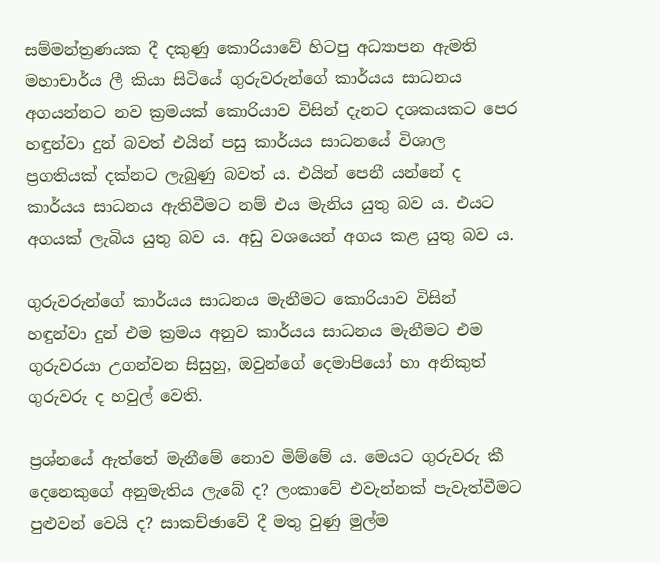සම්මන්ත්‍රණයක දී දකුණු කොරියාවේ හිටපු අධ්‍යාපන ඇමති මහාචාර්ය ලී කියා සිටියේ ගුරුවරුන්ගේ කාර්යය සාධනය අගයන්නට නව ක්‍රමයක් කොරියාව විසින් දැනට දශකයකට පෙර හඳුන්වා දුන් බවත් එයින් පසු කාර්යය සාධනයේ විශාල ප්‍රගතියක් දක්නට ලැබුණු බවත් ය. එයින් පෙනී යන්නේ ද කාර්යය සාධනය ඇතිවීමට නම් එය මැනිය යුතු බව ය. එයට අගයක් ලැබිය යුතු බව ය. අඩු වශයෙන් අගය කළ යුතු බව ය.

ගුරුවරුන්ගේ කාර්යය සාධනය මැනීමට කොරියාව විසින් හඳුන්වා දුන් එම ක්‍රමය අනුව කාර්යය සාධනය මැනීමට එම ගුරුවරයා උගන්වන සිසුහු, ඔවුන්ගේ දෙමාපියෝ හා අනිකුත් ගුරුවරු ද හවුල් වෙති.

ප්‍රශ්නයේ ඇත්තේ මැනීමේ නොව මිම්මේ ය. මෙයට ගුරුවරු කී දෙනෙකුගේ අනුමැතිය ලැබේ ද? ලංකාවේ එවැන්නක් පැවැත්වීමට පුළුවන් වෙයි ද? සාකච්ඡාවේ දී මතු වුණු මුල්ම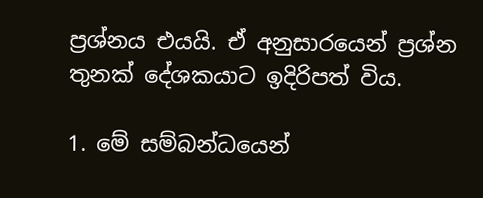ප්‍රශ්නය එයයි. ඒ අනුසාරයෙන් ප්‍රශ්න තුනක් දේශකයාට ඉදිරිපත් විය.

1. මේ සම්බන්ධයෙන්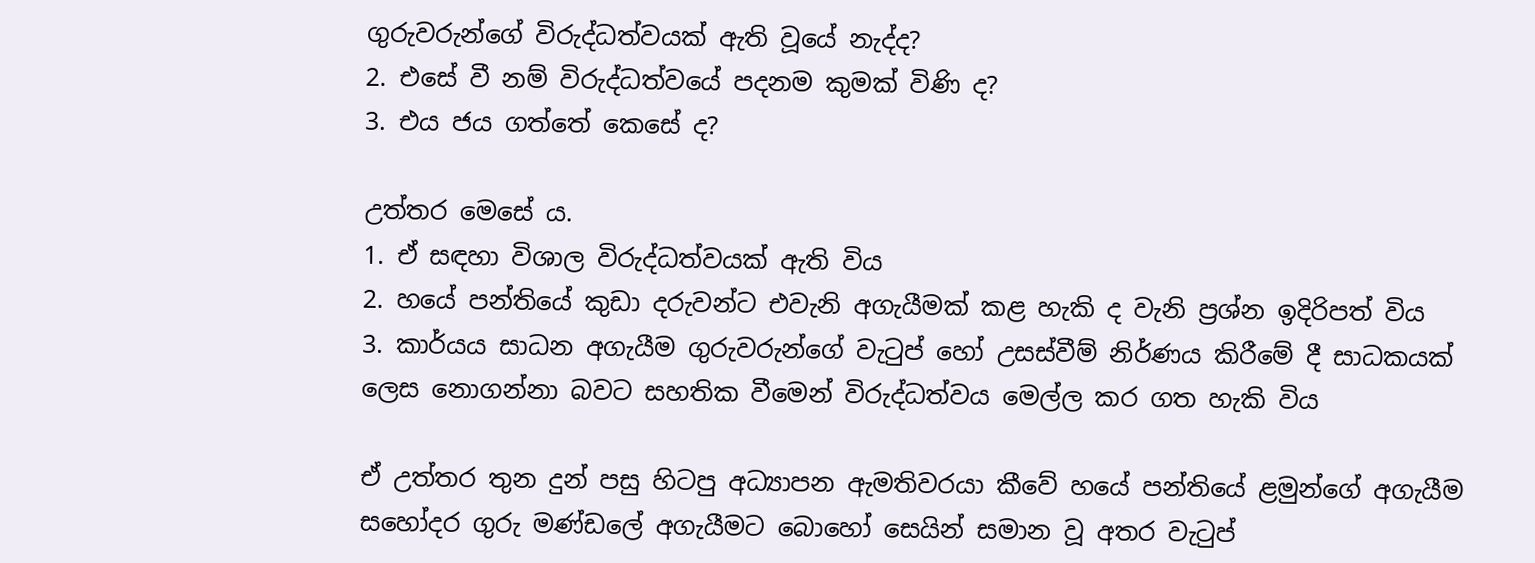ගුරුවරුන්ගේ විරුද්ධත්වයක් ඇති වූයේ නැද්ද?
2. එසේ වී නම් විරුද්ධත්වයේ පදනම කුමක් විණි ද?
3. එය ජය ගත්තේ කෙසේ ද?

උත්තර මෙසේ ය.
1. ඒ සඳහා විශාල විරුද්ධත්වයක් ඇති විය
2. හයේ පන්තියේ කුඩා දරුවන්ට එවැනි අගැයීමක් කළ හැකි ද වැනි ප්‍රශ්න ඉදිරිපත් විය
3. කාර්යය සාධන අගැයීම ගුරුවරුන්ගේ වැටුප් හෝ උසස්වීම් නිර්ණය කිරීමේ දී සාධකයක් ලෙස නොගන්නා බවට සහතික වීමෙන් විරුද්ධත්වය මෙල්ල කර ගත හැකි විය

ඒ උත්තර තුන දුන් පසු හිටපු අධ්‍යාපන ඇමතිවරයා කීවේ හයේ පන්තියේ ළමුන්ගේ අගැයීම සහෝදර ගුරු මණ්ඩලේ අගැයීමට බොහෝ සෙයින් සමාන වූ අතර වැටුප්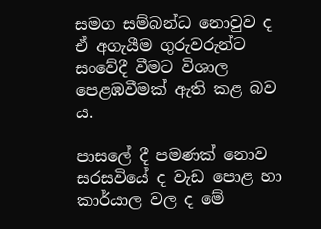සමග සම්බන්ධ නොවුව ද ඒ අගැයීම ගුරුවරුන්ට සංවේදී වීමට විශාල පෙළඹවීමක් ඇති කළ බව ය.

පාසලේ දී පමණක් නොව සරසවියේ ද වැඩ පොළ හා කාර්යාල වල ද මේ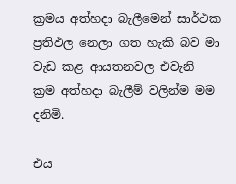ක්‍රමය අත්හදා බැලීමෙන් සාර්ථක ප්‍රතිඵල නෙලා ගත හැකි බව මා වැඩ කළ ආයතනවල එවැනි ක්‍රම අත්හදා බැලීම් වලින්ම මම දනිමි.

එය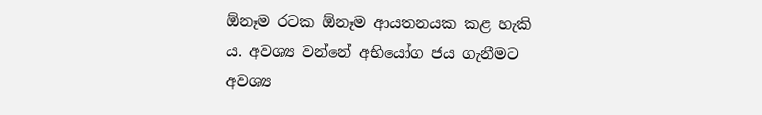ඕනෑම රටක ඕනෑම ආයතනයක කළ හැකි ය. අවශ්‍ය වන්නේ අභියෝග ජය ගැනීමට අවශ්‍ය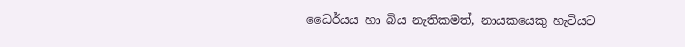ධෛර්යය හා බිය නැතිකමත්, නායකයෙකු හැටියට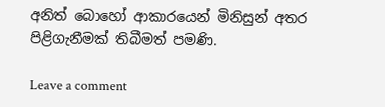අනිත් බොහෝ ආකාරයෙන් මිනිසුන් අතර පිළිගැනීමක් තිබීමත් පමණි.

Leave a comment